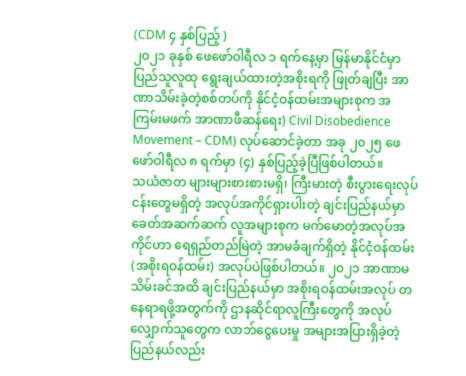(CDM ၄ နှစ်ပြည့် )
၂၀၂၁ ခုနှစ် ဖေဖော်ဝါရီလ ၁ ရက်နေ့မှာ မြန်မာနိုင်ငံမှာ ပြည်သူလူထု ရွေးချယ်ထားတဲ့အစိုးရကို ဖြုတ်ချပြီး အာဏာသိမ်းခဲ့တဲ့စစ်တပ်ကို နိုင်ငံ့ဝန်ထမ်းအများစုက အကြမ်းမဖက် အာဏာဖီဆန်ရေး) Civil Disobedience Movement – CDM) လုပ်ဆောင်ခဲ့တာ အခု ၂၀၂၅ ဖေဖော်ဝါရီလ ၈ ရက်မှာ (၄) နှစ်ပြည့်ခဲ့ပြီဖြစ်ပါတယ်။
သယံဇာတ များများစားစားမရှိ၊ ကြီးမားတဲ့ စီးပွားရေးလုပ်ငန်းတွေမရှိတဲ့ အလုပ်အကိုင်ရှားပါးတဲ့ ချင်းပြည်နယ်မှာ ခေတ်အဆက်ဆက် လူအများစုက မက်မောတဲ့အလုပ်အကိုင်ဟာ ရေရှည်တည်မြဲတဲ့ အာမခံချက်ရှိတဲ့ နိုင်ငံ့ဝန်ထမ်း (အစိုးရဝန်ထမ်း) အလုပ်ပဲဖြစ်ပါတယ်။ ၂၀၂၁ အာဏာမသိမ်းခင်အထိ ချင်းပြည်နယ်မှာ အစိုးရဝန်ထမ်းအလုပ် တနေရာရဖို့အတွက်ကို ဌာနဆိုင်ရာလူကြီးတွေကို အလုပ်လျှောက်သူတွေက လာဘ်ငွေပေးမှု အများအပြားရှိခဲ့တဲ့ ပြည်နယ်လည်း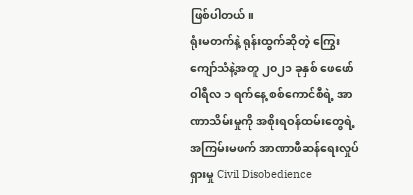ဖြစ်ပါတယ်။
ရုံးမတက်နဲ့ ရုန်းထွက်ဆိုတဲ့ ကြွေးကျော်သံနဲ့အတူ ၂၀၂၁ ခုနှစ် ဖေဖော်ဝါရီလ ၁ ရက်နေ့ စစ်ကောင်စီရဲ့ အာဏာသိမ်းမှုကို အစိုးရဝန်ထမ်းတွေရဲ့ အကြမ်းမဖက် အာဏာဖီဆန်ရေးလှုပ်ရှားမှု Civil Disobedience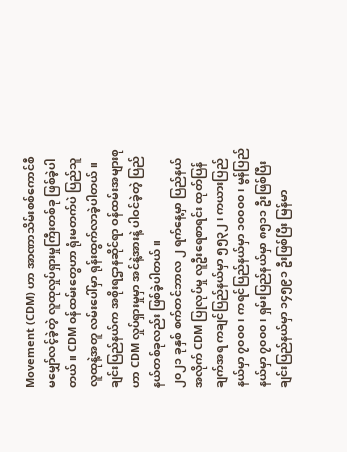Movement (CDM) ဟာ အာဏာသိမ်းစစ်ကောင်စီ မမျှော်လင့်ခဲ့တဲ့ လူထုလှုပ်ရှားမှုကြီးတစ်ခု ဖြစ်ခဲ့ပါတယ်။ CDM ၀န်ထမ်းတွေဟာ ရုံးမတက်ပဲ ပြည်သူလူထုနဲ့အတူ လမ်းပေါ်မှာ ရုန်းထွက်လာခဲ့ပါတယ်။
ချင်းပြည်နယ်က အစိုးရဌာနဆိုင်ရာ ဝန်ထမ်းအများစုဟာ CDM လှုပ်ရှားမှုမှာ အင်နဲ့အားနဲ့ ပါဝင်ခဲ့တဲ့ ပြည်နယ်တစ်ခုလည်း ဖြစ်ခဲ့ပါတယ်။
၂၀၂၁ ခုနှစ် စက်တင်ဘာလ ၂ ရက်နေ့မှာ ပြည်နယ်အလိုက် CDM ပြုလုပ်မှု လူဦးရေစာရင်း ထုတ်ပြန်ချက်အရ ကချင်ပြည်နယ်မှာ ၅၅၃၂၊ ကယားပြည်နယ်မှာ ၇၀၀၀၊ ကရင်ပြည်နယ်မှာ ၁၀၀၀၀၊ မွန်ပြည်နယ်မှာ ၇၀၀၀၊ ရှမ်းပြည်နယ်မှာ ၈၅၁၁ ဦးဖြစ်ပြီး ချင်းပြည်နယ်မှာ ၁၄၅၉၁ ဦးဖြစ်ပြီး မြန်မာ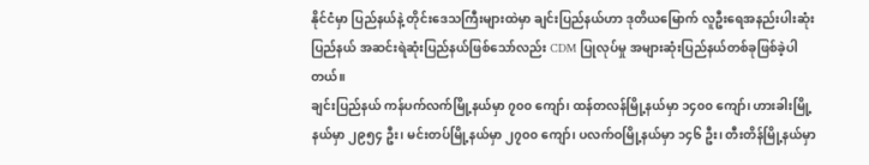နိုင်ငံမှာ ပြည်နယ်နဲ့ တိုင်းဒေသကြီးများထဲမှာ ချင်းပြည်နယ်ဟာ ဒုတိယမြောက် လူဦးရေအနည်းပါးဆုံးပြည်နယ် အဆင်းရဲဆုံးပြည်နယ်ဖြစ်သော်လည်း CDM ပြုလုပ်မှု အများဆုံးပြည်နယ်တစ်ခုဖြစ်ခဲ့ပါတယ်။
ချင်းပြည်နယ် ကန်ပက်လက်မြို့နယ်မှာ ၇၀၀ ကျော်၊ ထန်တလန်မြို့နယ်မှာ ၁၄၀၀ ကျော်၊ ဟားခါးမြို့နယ်မှာ ၂၉၅၄ ဦး၊ မင်းတပ်မြို့နယ်မှာ ၂၇၀၀ ကျော်၊ ပလက်ဝမြို့နယ်မှာ ၁၄၆ ဦး၊ တီးတိန်မြို့နယ်မှာ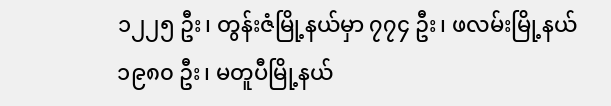၁၂၂၅ ဦး၊ တွန်းဇံမြို့နယ်မှာ ၇၇၄ ဦး၊ ဖလမ်းမြို့နယ် ၁၉၈၀ ဦး၊ မတူပီမြို့နယ်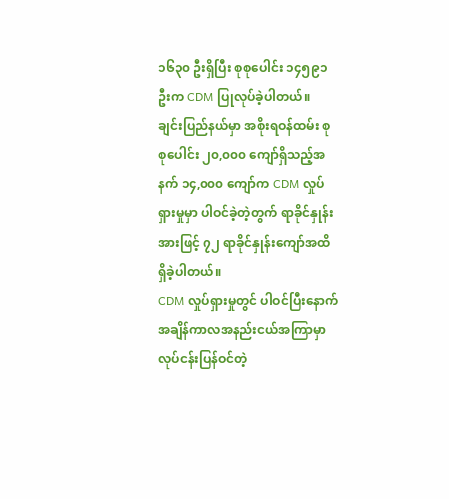၁၆၃၀ ဦးရှိပြီး စုစုပေါင်း ၁၄၅၉၁ ဦးက CDM ပြုလုပ်ခဲ့ပါတယ်။
ချင်းပြည်နယ်မှာ အစိုးရဝန်ထမ်း စုစုပေါင်း ၂၀,၀၀၀ ကျော်ရှိသည့်အနက် ၁၄,၀၀၀ ကျော်က CDM လှုပ်ရှားမှုမှာ ပါဝင်ခဲ့တဲ့တွက် ရာခိုင်နှုန်းအားဖြင့် ၇၂ ရာခိုင်နှုန်းကျော်အထိ ရှိခဲ့ပါတယ်။
CDM လှုပ်ရှားမှုတွင် ပါဝင်ပြီးနောက် အချိန်ကာလအနည်းငယ်အကြာမှာ လုပ်ငန်းပြန်ဝင်တဲ့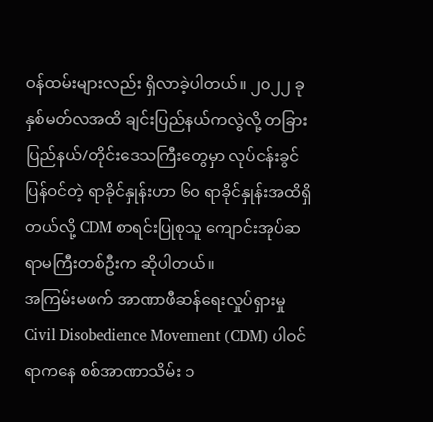ဝန်ထမ်းများလည်း ရှိလာခဲ့ပါတယ်။ ၂၀၂၂ ခုနှစ်မတ်လအထိ ချင်းပြည်နယ်ကလွဲလို့ တခြား ပြည်နယ်/တိုင်းဒေသကြီးတွေမှာ လုပ်ငန်းခွင်ပြန်ဝင်တဲ့ ရာခိုင်နှုန်းဟာ ၆၀ ရာခိုင်နှုန်းအထိရှိတယ်လို့ CDM စာရင်းပြုစုသူ ကျောင်းအုပ်ဆရာမကြီးတစ်ဦးက ဆိုပါတယ်။
အကြမ်းမဖက် အာဏာဖီဆန်ရေးလှုပ်ရှားမှု Civil Disobedience Movement (CDM) ပါဝင်ရာကနေ စစ်အာဏာသိမ်း ၁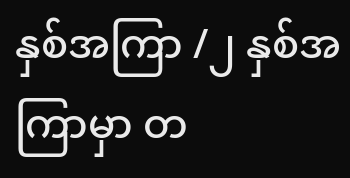နှစ်အကြာ /၂ နှစ်အကြာမှာ တ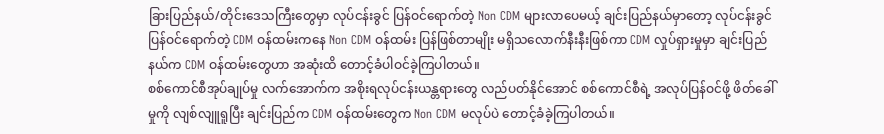ခြားပြည်နယ်/တိုင်းဒေသကြီးတွေမှာ လုပ်ငန်းခွင် ပြန်ဝင်ရောက်တဲ့ Non CDM များလာပေမယ့် ချင်းပြည်နယ်မှာတော့ လုပ်ငန်းခွင်ပြန်ဝင်ရောက်တဲ့ CDM ဝန်ထမ်းကနေ Non CDM ဝန်ထမ်း ပြန်ဖြစ်တာမျိုး မရှိသလောက်နီးနီးဖြစ်ကာ CDM လှုပ်ရှားမှုမှာ ချင်းပြည်နယ်က CDM ဝန်ထမ်းတွေဟာ အဆုံးထိ တောင့်ခံပါဝင်ခဲ့ကြပါတယ်။
စစ်ကောင်စီအုပ်ချုပ်မှု လက်အောက်က အစိုးရလုပ်ငန်းယန္တရားတွေ လည်ပတ်နိုင်အောင် စစ်ကောင်စီရဲ့ အလုပ်ပြန်ဝင်ဖို့ ဖိတ်ခေါ်မှုကို လျစ်လျူရူပြီး ချင်းပြည်က CDM ဝန်ထမ်းတွေက Non CDM မလုပ်ပဲ တောင့်ခံခဲ့ကြပါတယ်။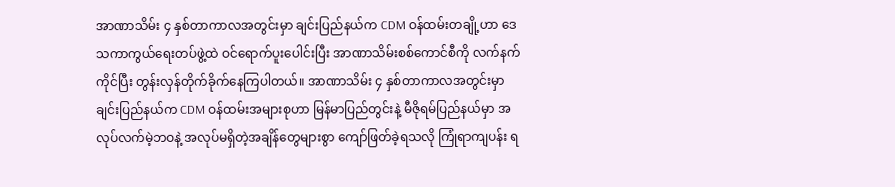အာဏာသိမ်း ၄ နှစ်တာကာလအတွင်းမှာ ချင်းပြည်နယ်က CDM ဝန်ထမ်းတချို့ဟာ ဒေသကာကွယ်ရေးတပ်ဖွဲ့ထဲ ဝင်ရောက်ပူးပေါင်းပြီး အာဏာသိမ်းစစ်ကောင်စီကို လက်နက်ကိုင်ပြီး တွန်းလှန်တိုက်ခိုက်နေကြပါတယ်။ အာဏာသိမ်း ၄ နှစ်တာကာလအတွင်းမှာ ချင်းပြည်နယ်က CDM ဝန်ထမ်းအများစုဟာ မြန်မာပြည်တွင်းနဲ့ မီဇိုရမ်ပြည်နယ်မှာ အလုပ်လက်မဲ့ဘဝနဲ့ အလုပ်မရှိတဲ့အချိန်တွေများစွာ ကျော်ဖြတ်ခဲ့ရသလို ကြုံရာကျပန်း ရ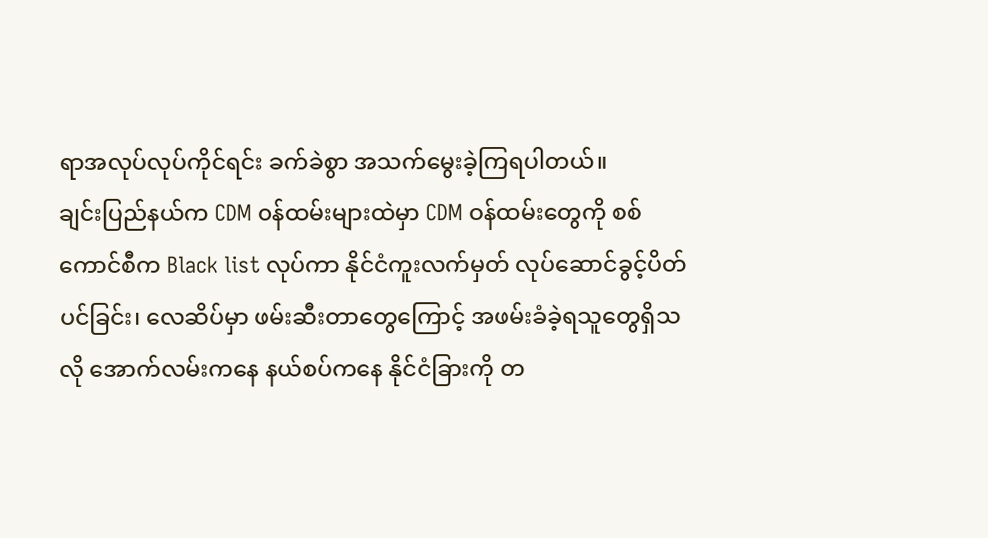ရာအလုပ်လုပ်ကိုင်ရင်း ခက်ခဲစွာ အသက်မွေးခဲ့ကြရပါတယ်။
ချင်းပြည်နယ်က CDM ၀န်ထမ်းများထဲမှာ CDM ဝန်ထမ်းတွေကို စစ်ကောင်စီက Black list လုပ်ကာ နိုင်ငံကူးလက်မှတ် လုပ်ဆောင်ခွင့်ပိတ်ပင်ခြင်း၊ လေဆိပ်မှာ ဖမ်းဆီးတာတွေကြောင့် အဖမ်းခံခဲ့ရသူတွေရှိသလို အောက်လမ်းကနေ နယ်စပ်ကနေ နိုင်ငံခြားကို တ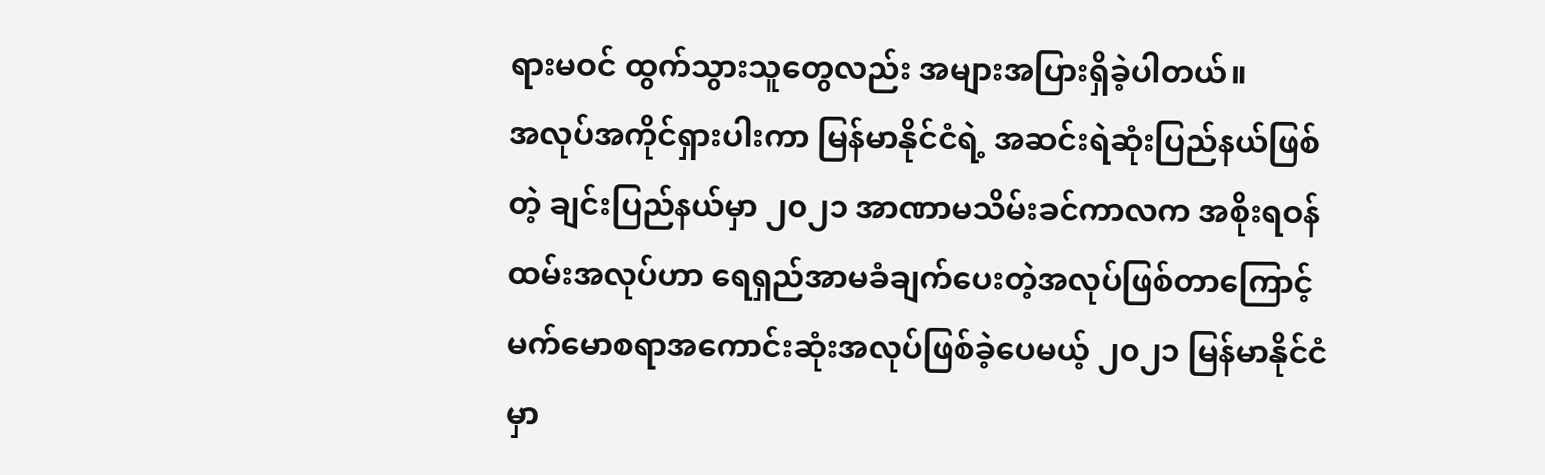ရားမဝင် ထွက်သွားသူတွေလည်း အများအပြားရှိခဲ့ပါတယ်။
အလုပ်အကိုင်ရှားပါးကာ မြန်မာနိုင်ငံရဲ့ အဆင်းရဲဆုံးပြည်နယ်ဖြစ်တဲ့ ချင်းပြည်နယ်မှာ ၂၀၂၁ အာဏာမသိမ်းခင်ကာလက အစိုးရဝန်ထမ်းအလုပ်ဟာ ရေရှည်အာမခံချက်ပေးတဲ့အလုပ်ဖြစ်တာကြောင့် မက်မောစရာအကောင်းဆုံးအလုပ်ဖြစ်ခဲ့ပေမယ့် ၂၀၂၁ မြန်မာနိုင်ငံမှာ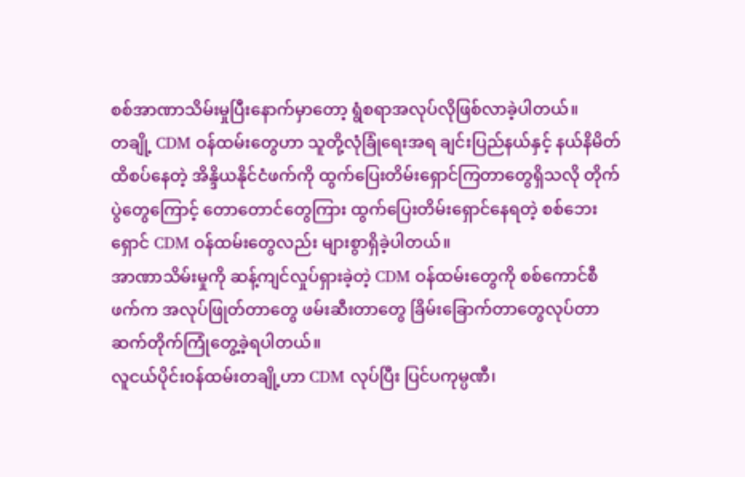စစ်အာဏာသိမ်းမှုပြီးနောက်မှာတော့ ရွံစရာအလုပ်လိုဖြစ်လာခဲ့ပါတယ်။
တချို့ CDM ဝန်ထမ်းတွေဟာ သူတို့လုံခြုံရေးအရ ချင်းပြည်နယ်နှင့် နယ်နိမိတ်ထိစပ်နေတဲ့ အိန္ဒိယနိုင်ငံဖက်ကို ထွက်ပြေးတိမ်းရှောင်ကြတာတွေရှိသလို တိုက်ပွဲတွေကြောင့် တောတောင်တွေကြား ထွက်ပြေးတိမ်းရှောင်နေရတဲ့ စစ်ဘေးရှောင် CDM ဝန်ထမ်းတွေလည်း များစွာရှိခဲ့ပါတယ်။
အာဏာသိမ်းမှုကို ဆန့်ကျင်လှုပ်ရှားခဲ့တဲ့ CDM ဝန်ထမ်းတွေကို စစ်ကောင်စီဖက်က အလုပ်ဖြုတ်တာတွေ ဖမ်းဆီးတာတွေ ခြိမ်းခြောက်တာတွေလုပ်တာ ဆက်တိုက်ကြုံတွေ့ခဲ့ရပါတယ်။
လူငယ်ပိုင်းဝန်ထမ်းတချို့ဟာ CDM လုပ်ပြီး ပြင်ပကုမ္ပဏီ၊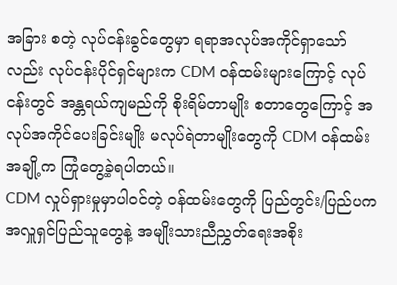အခြား စတဲ့ လုပ်ငန်းခွင်တွေမှာ ရရာအလုပ်အကိုင်ရှာသော်လည်း လုပ်ငန်းပိုင်ရှင်များက CDM ဝန်ထမ်းများကြောင့် လုပ်ငန်းတွင် အန္တရယ်ကျမည်ကို စိုးရိမ်တာမျိုး စတာတွေကြောင့် အလုပ်အကိုင်ပေးခြင်းမျိုး မလုပ်ရဲတာမျိုးတွေကို CDM ဝန်ထမ်းအချို့က ကြုံတွေ့ခဲ့ရပါတယ်။
CDM လှုပ်ရှားမှုမှာပါဝင်တဲ့ ဝန်ထမ်းတွေကို ပြည်တွင်း/ပြည်ပက အလှူရှင်ပြည်သူတွေနဲ့ အမျိုးသားညီညွှတ်ရေးအစိုး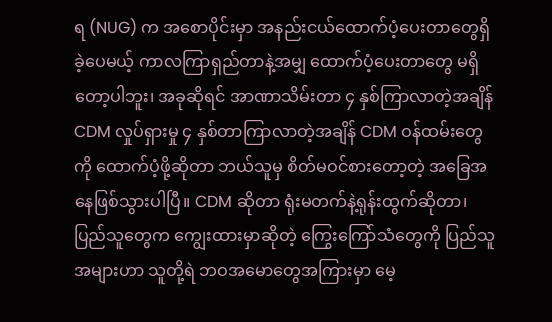ရ (NUG) က အစောပိုင်းမှာ အနည်းငယ်ထောက်ပံ့ပေးတာတွေရှိခဲ့ပေမယ့် ကာလကြာရှည်တာနဲ့အမျှ ထောက်ပံ့ပေးတာတွေ မရှိတော့ပါဘူး၊ အခုဆိုရင် အာဏာသိမ်းတာ ၄ နှစ်ကြာလာတဲ့အချိန် CDM လှုပ်ရှားမှု ၄ နှစ်တာကြာလာတဲ့အချိန် CDM ဝန်ထမ်းတွေကို ထောက်ပံ့ဖို့ဆိုတာ ဘယ်သူမှ စိတ်မဝင်စားတော့တဲ့ အခြေအနေဖြစ်သွားပါပြီ။ CDM ဆိုတာ ရုံးမတက်နဲ့ရုန်းထွက်ဆိုတာ၊ ပြည်သူတွေက ကျွေးထားမှာဆိုတဲ့ ကြွေးကြော်သံတွေကို ပြည်သူအများဟာ သူတို့ရဲ ဘဝအမောတွေအကြားမှာ မေ့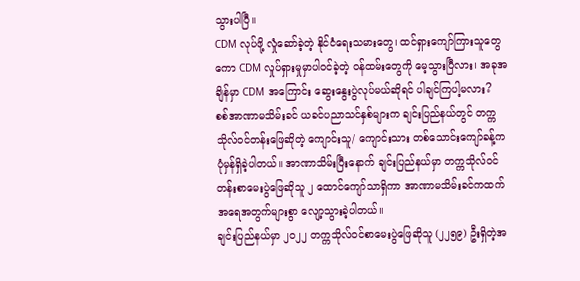သွားပါပြီ။
CDM လုပ်ဖို့ လှုံဆော်ခဲ့တဲ့ နိုင်ငံရေးသမားတွေ၊ ထင်ရှားကျော်ကြားသူတွေကော CDM လှုပ်ရှားမှုမှာပါဝင်ခဲ့တဲ့ ဝန်ထမ်းတွေကို မေ့သွားပြီလား၊ အခုအချိန်မှာ CDM အကြောင်း ဆွေးနွေးပွဲလုပ်မယ်ဆိုရင် ပါချင်ကြပါ့မလား?
စစ်အာဏာမသိမ်းခင် ယခင်ပညာသင်နှစ်များက ချင်းပြည်နယ်တွင် တက္ကသိုလ်ဝင်တန်းဖြေဆိုတဲ့ ကျောင်းသူ/ ကျောင်းသား တစ်သောင်းကျော်ခန့်က ပုံမှန်ရှိခဲ့ပါတယ်။ အာဏာသိမ်းပြီးနောက် ချင်းပြည်နယ်မှာ တက္ကသိုလ်ဝင်တန်းစာမေးပွဲဖြေဆိုသူ ၂ ထောင်ကျော်သာရှိကာ အာဏာမသိမ်းခင်ကထက် အရေအတွက်များစွာ လျော့သွားခဲ့ပါတယ်။
ချင်းပြည်နယ်မှာ ၂၀၂၂ တက္ကသိုလ်ဝင်စာမေးပွဲဖြေဆိုသူ (၂၂၅၉) ဦးရှိတဲ့အ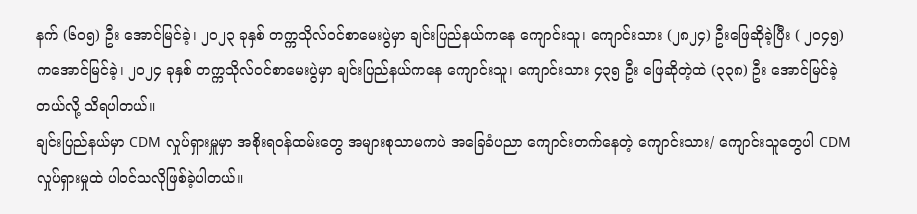နက် (၆၀၅) ဦး အောင်မြင်ခဲ့၊ ၂၀၂၃ ခုနှစ် တက္ကသိုလ်ဝင်စာမေးပွဲမှာ ချင်းပြည်နယ်ကနေ ကျောင်းသူ၊ ကျောင်းသား (၂၈၂၄) ဦးဖြေဆိုခဲ့ပြီး ( ၂၀၄၅) ကအောင်မြင်ခဲ့၊ ၂၀၂၄ ခုနှစ် တက္ကသိုလ်ဝင်စာမေးပွဲမှာ ချင်းပြည်နယ်ကနေ ကျောင်းသူ၊ ကျောင်းသား ၄၃၅ ဦး ဖြေဆိုတဲ့ထဲ (၃၃၈) ဦး အောင်မြင်ခဲ့တယ်လို့ သိရပါတယ်။
ချင်းပြည်နယ်မှာ CDM လှုပ်ရှားမှူမှာ အစိုးရဝန်ထမ်းတွေ အများစုသာမကပဲ အခြေခံပညာ ကျောင်းတက်နေတဲ့ ကျောင်းသား/ ကျောင်းသူတွေပါ CDM လှုပ်ရှားမှုထဲ ပါဝင်သလိုဖြစ်ခဲ့ပါတယ်။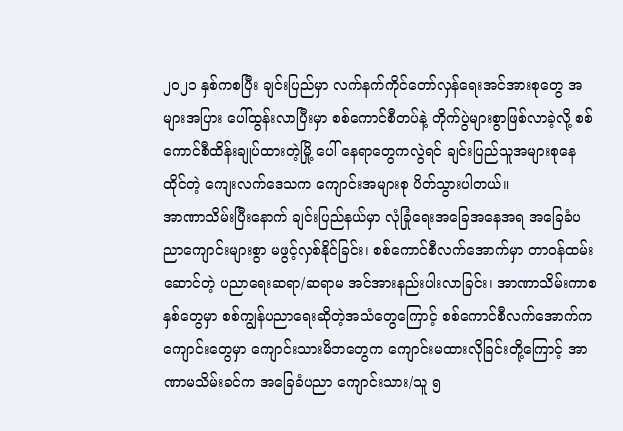၂၀၂၁ နှစ်ကစပြီး ချင်းပြည်မှာ လက်နက်ကိုင်တော်လှန်ရေးအင်အားစုတွေ အများအပြား ပေါ်ထွန်းလာပြီးမှာ စစ်ကောင်စီတပ်နဲ့ တိုက်ပွဲများစွာဖြစ်လာခဲ့လို့ စစ်ကောင်စီထိန်းချုပ်ထားတဲ့မြို့ ပေါ် နေရာတွေကလွဲရင် ချင်းပြည်သူအများစုနေထိုင်တဲ့ ကျေးလက်ဒေသက ကျောင်းအများစု ပိတ်သွားပါတယ်။
အာဏာသိမ်းပြီးနောက် ချင်းပြည်နယ်မှာ လုံခြုံရေးအခြေအနေအရ အခြေခံပညာကျောင်းများစွာ မဖွင့်လှစ်နိုင်ခြင်း၊ စစ်ကောင်စီလက်အောက်မှာ တာဝန်ထမ်းဆောင်တဲ့ ပညာရေးဆရာ/ဆရာမ အင်အားနည်းပါးလာခြင်း၊ အာဏာသိမ်းကာစနှစ်တွေမှာ စစ်ကျွန်ပညာရေးဆိုတဲ့အသံတွေကြောင့် စစ်ကောင်စီလက်အောက်က ကျောင်းတွေမှာ ကျောင်းသားမိဘတွေက ကျောင်းမထားလိုခြင်းတို့ကြောင့် အာဏာမသိမ်းခင်က အခြေခံပညာ ကျောင်းသား/သူ ၅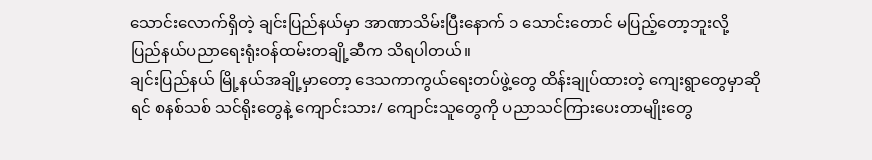သောင်းလောက်ရှိတဲ့ ချင်းပြည်နယ်မှာ အာဏာသိမ်းပြီးနောက် ၁ သောင်းတောင် မပြည့်တော့ဘူးလို့ ပြည်နယ်ပညာရေးရုံးဝန်ထမ်းတချို့ဆီက သိရပါတယ်။
ချင်းပြည်နယ် မြို့နယ်အချို့မှာတော့ ဒေသကာကွယ်ရေးတပ်ဖွဲ့တွေ ထိန်းချုပ်ထားတဲ့ ကျေးရွာတွေမှာဆိုရင် စနစ်သစ် သင်ရိုးတွေနဲ့ ကျောင်းသား/ ကျောင်းသူတွေကို ပညာသင်ကြားပေးတာမျိုးတွေ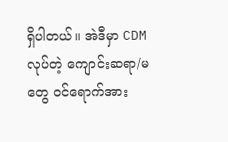ရှိပါတယ်။ အဲဒီမှာ CDM လုပ်တဲ့ ကျောင်းဆရာ/မ တွေ ဝင်ရောက်အား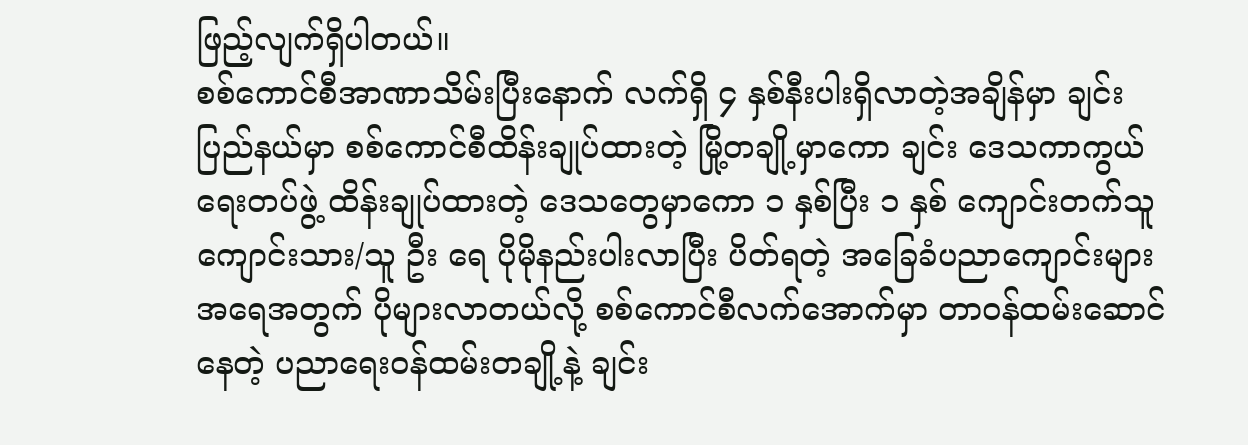ဖြည့်လျက်ရှိပါတယ်။
စစ်ကောင်စီအာဏာသိမ်းပြီးနောက် လက်ရှိ ၄ နှစ်နီးပါးရှိလာတဲ့အချိန်မှာ ချင်းပြည်နယ်မှာ စစ်ကောင်စီထိန်းချုပ်ထားတဲ့ မြို့တချို့မှာကော ချင်း ဒေသကာကွယ်ရေးတပ်ဖွဲ့ ထိန်းချုပ်ထားတဲ့ ဒေသတွေမှာကော ၁ နှစ်ပြီး ၁ နှစ် ကျောင်းတက်သူ ကျောင်းသား/သူ ဦး ရေ ပိုမိုနည်းပါးလာပြီး ပိတ်ရတဲ့ အခြေခံပညာကျောင်းများအရေအတွက် ပိုများလာတယ်လို့ စစ်ကောင်စီလက်အောက်မှာ တာဝန်ထမ်းဆောင်နေတဲ့ ပညာရေးဝန်ထမ်းတချို့နဲ့ ချင်း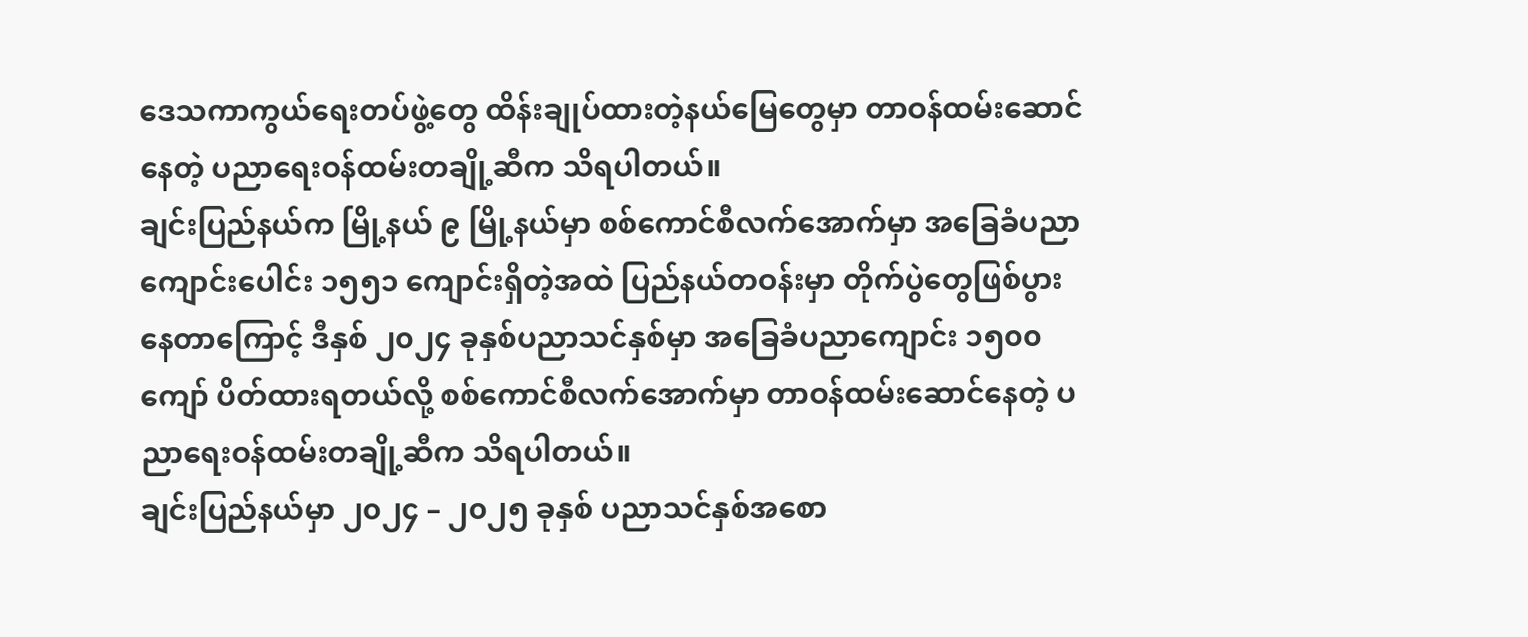ဒေသကာကွယ်ရေးတပ်ဖွဲ့တွေ ထိန်းချုပ်ထားတဲ့နယ်မြေတွေမှာ တာဝန်ထမ်းဆောင်နေတဲ့ ပညာရေးဝန်ထမ်းတချို့ဆီက သိရပါတယ်။
ချင်းပြည်နယ်က မြို့နယ် ၉ မြို့နယ်မှာ စစ်ကောင်စီလက်အောက်မှာ အခြေခံပညာကျောင်းပေါင်း ၁၅၅၁ ကျောင်းရှိတဲ့အထဲ ပြည်နယ်တဝန်းမှာ တိုက်ပွဲတွေဖြစ်ပွားနေတာကြောင့် ဒီနှစ် ၂၀၂၄ ခုနှစ်ပညာသင်နှစ်မှာ အခြေခံပညာကျောင်း ၁၅၀၀ ကျော် ပိတ်ထားရတယ်လို့ စစ်ကောင်စီလက်အောက်မှာ တာဝန်ထမ်းဆောင်နေတဲ့ ပညာရေးဝန်ထမ်းတချို့ဆီက သိရပါတယ်။
ချင်းပြည်နယ်မှာ ၂၀၂၄ – ၂၀၂၅ ခုနှစ် ပညာသင်နှစ်အစော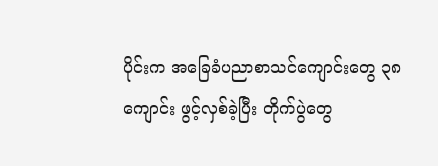ပိုင်းက အခြေခံပညာစာသင်ကျောင်းတွေ ၃၈ ကျောင်း ဖွင့်လှစ်ခဲ့ပြီး တိုက်ပွဲတွေ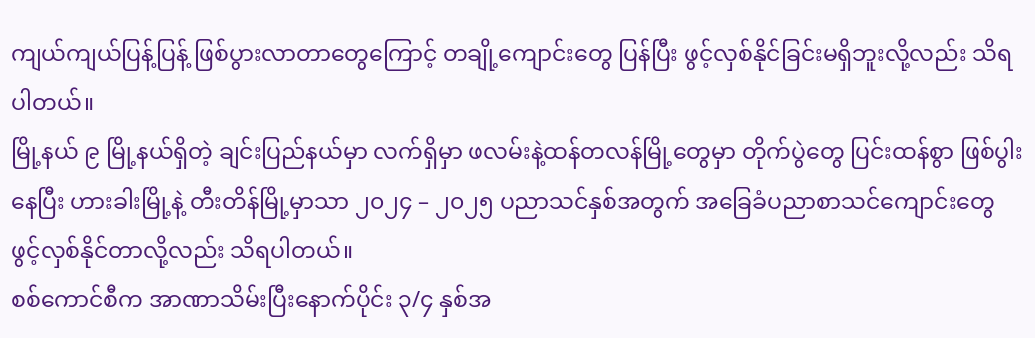ကျယ်ကျယ်ပြန့်ပြန့် ဖြစ်ပွားလာတာတွေကြောင့် တချို့ကျောင်းတွေ ပြန်ပြီး ဖွင့်လှစ်နိုင်ခြင်းမရှိဘူးလို့လည်း သိရပါတယ်။
မြို့နယ် ၉ မြို့နယ်ရှိတဲ့ ချင်းပြည်နယ်မှာ လက်ရှိမှာ ဖလမ်းနဲ့ထန်တလန်မြို့တွေမှာ တိုက်ပွဲတွေ ပြင်းထန်စွာ ဖြစ်ပွါးနေပြီး ဟားခါးမြို့နဲ့ တီးတိန်မြို့မှာသာ ၂၀၂၄ – ၂၀၂၅ ပညာသင်နှစ်အတွက် အခြေခံပညာစာသင်ကျောင်းတွေ ဖွင့်လှစ်နိုင်တာလို့လည်း သိရပါတယ်။
စစ်ကောင်စီက အာဏာသိမ်းပြီးနောက်ပိုင်း ၃/၄ နှစ်အ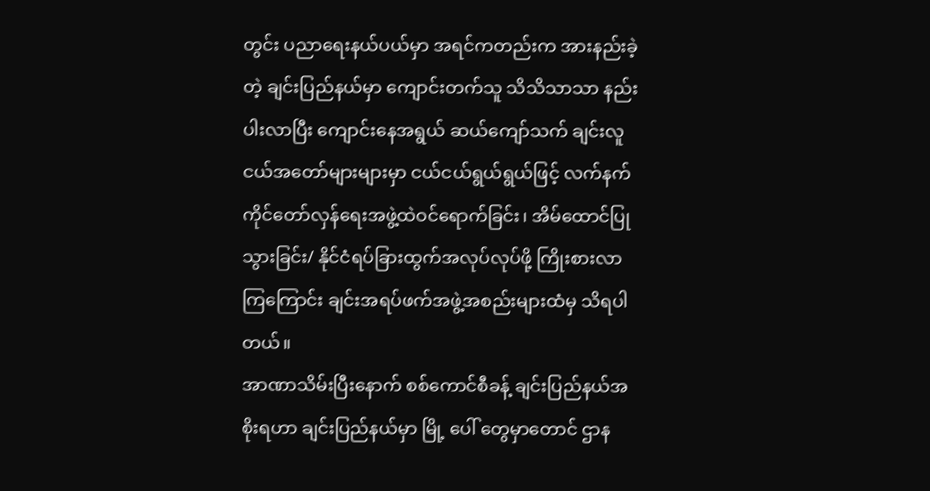တွင်း ပညာရေးနယ်ပယ်မှာ အရင်ကတည်းက အားနည်းခဲ့တဲ့ ချင်းပြည်နယ်မှာ ကျောင်းတက်သူ သိသိသာသာ နည်းပါးလာပြီး ကျောင်းနေအရွယ် ဆယ်ကျော်သက် ချင်းလူငယ်အတော်များများမှာ ငယ်ငယ်ရွယ်ရွယ်ဖြင့် လက်နက်ကိုင်တော်လှန်ရေးအဖွဲ့ထဲဝင်ရောက်ခြင်း၊ အိမ်ထောင်ပြုသွားခြင်း/ နိုင်ငံရပ်ခြားထွက်အလုပ်လုပ်ဖို့ ကြိုးစားလာကြကြောင်း ချင်းအရပ်ဖက်အဖွဲ့အစည်းများထံမှ သိရပါတယ်။
အာဏာသိမ်းပြီးနောက် စစ်ကောင်စီခန့် ချင်းပြည်နယ်အစိုးရဟာ ချင်းပြည်နယ်မှာ မြို့ ပေါ် တွေမှာတောင် ဌာန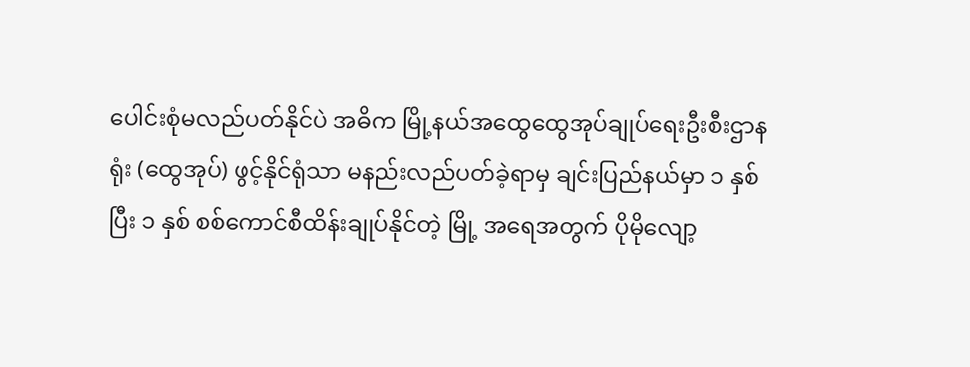ပေါင်းစုံမလည်ပတ်နိုင်ပဲ အဓိက မြို့နယ်အထွေထွေအုပ်ချုပ်ရေးဦးစီးဌာနရုံး (ထွေအုပ်) ဖွင့်နိုင်ရုံသာ မနည်းလည်ပတ်ခဲ့ရာမှ ချင်းပြည်နယ်မှာ ၁ နှစ်ပြီး ၁ နှစ် စစ်ကောင်စီထိန်းချုပ်နိုင်တဲ့ မြို့ အရေအတွက် ပိုမိုလျော့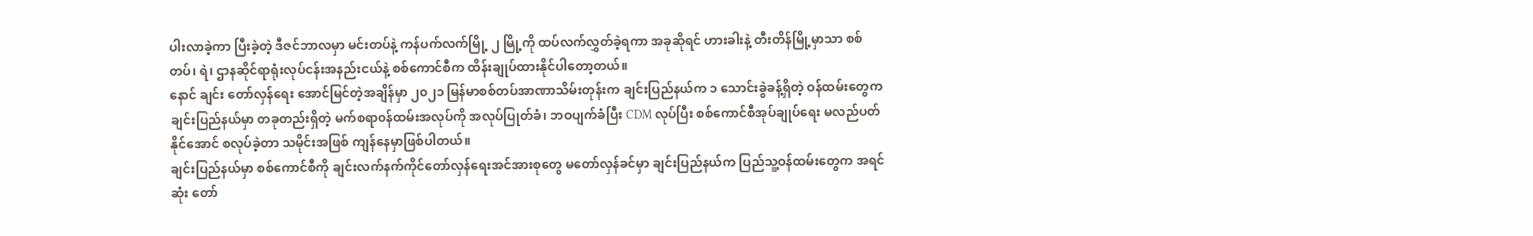ပါးလာခဲ့ကာ ပြီးခဲ့တဲ့ ဒီဇင်ဘာလမှာ မင်းတပ်နဲ့ ကန်ပက်လက်မြို့ ၂ မြို့ကို ထပ်လက်လွှတ်ခဲ့ရကာ အခုဆိုရင် ဟားခါးနဲ့ တီးတိန်မြို့မှာသာ စစ်တပ်၊ ရဲ၊ ဌာနဆိုင်ရာရုံးလုပ်ငန်းအနည်းငယ်နဲ့ စစ်ကောင်စီက ထိန်းချုပ်ထားနိုင်ပါတော့တယ်။
နောင် ချင်း တော်လှန်ရေး အောင်မြင်တဲ့အချိန်မှာ ၂၀၂၁ မြန်မာစစ်တပ်အာဏာသိမ်းတုန်းက ချင်းပြည်နယ်က ၁ သောင်းခွဲခန့်ရှိတဲ့ ဝန်ထမ်းတွေက ချင်းပြည်နယ်မှာ တခုတည်းရှိတဲ့ မက်စရာ၀န်ထမ်းအလုပ်ကို အလုပ်ပြုတ်ခံ၊ ဘဝပျက်ခံပြီး CDM လုပ်ပြီး စစ်ကောင်စီအုပ်ချုပ်ရေး မလည်ပတ်နိုင်အောင် စလုပ်ခဲ့တာ သမိုင်းအဖြစ် ကျန်နေမှာဖြစ်ပါတယ်။
ချင်းပြည်နယ်မှာ စစ်ကောင်စီကို ချင်းလက်နက်ကိုင်တော်လှန်ရေးအင်အားစုတွေ မတော်လှန်ခင်မှာ ချင်းပြည်နယ်က ပြည်သူ့ဝန်ထမ်းတွေက အရင်ဆုံး တော်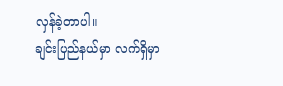လှန်ခဲ့တာပါ။
ချင်းပြည်နယ်မှာ လက်ရှိမှာ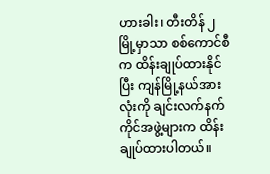ဟားခါး၊ တီးတိန် ၂ မြို့မှာသာ စစ်ကောင်စီက ထိန်းချုပ်ထားနိုင်ပြီး ကျန်မြို့နယ်အားလုံးကို ချင်းလက်နက်ကိုင်အဖွဲ့များက ထိန်းချုပ်ထားပါတယ်။